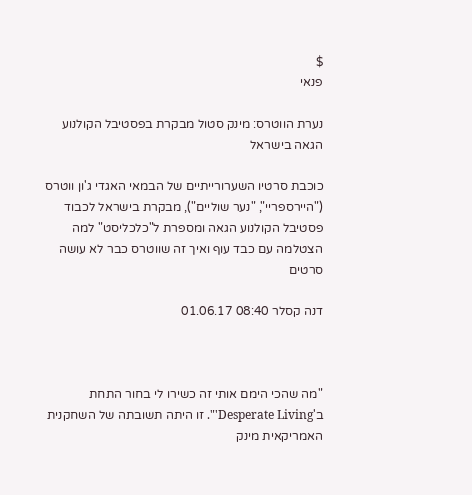$
פנאי

נערת הווטרס: מינק סטול מבקרת בפסטיבל הקולנוע הגאה בישראל

כוכבת סרטיו השערורייתיים של הבמאי האגדי ג'ון ווטרס ("היירספריי", "נער שוליים"), מבקרת בישראל לכבוד פסטיבל הקולנוע הגאה ומספרת ל"כלכליסט" למה הצטלמה עם כבד עוף ואיך זה שווטרס כבר לא עושה סרטים

דנה קסלר 08:40 01.06.17



"מה שהכי הימם אותי זה כשירו לי בחור התחת ב'Desperate Living'". זו היתה תשובתה של השחקנית האמריקאית מינק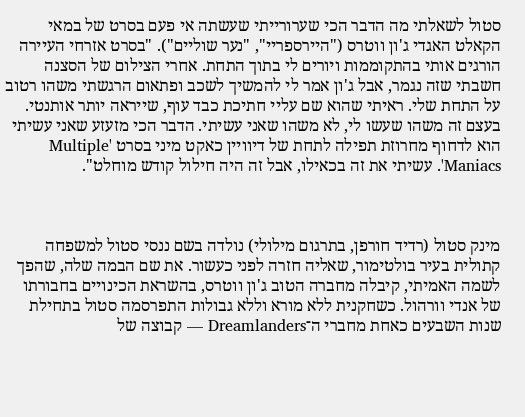סטול לשאלתי מה הדבר הכי שערורייתי שעשתה אי פעם בסרט של במאי הקאלט האגדי ג'ון ווטרס ("היירספריי", "נער שוליים"). "בסרט אזרחי העיירה הורגים אותי בהתקוממות ויורים לי בתוך התחת. אחרי הצילום של הסצנה חשבתי שזה נגמר, אבל ג'ון אמר לי להמשיך לשכב ופתאום הרגשתי משהו רטוב על התחת שלי. ראיתי שהוא שם עליי חתיכת כבד עוף, שייראה יותר אותנטי. בעצם זה משהו שעשו לי, לא משהו שאני עשיתי. הדבר הכי מזעזע שאני עשיתי הוא לדחוף מחרוזת תפילה לתחת של דיוויין כאקט מיני בסרט 'Multiple Maniacs'. עשיתי את זה בכאילו, אבל זה היה חילול קודש מוחלט".



מינק סטול (רדיד חורפן, בתרגום מילולי) נולדה בשם ננסי סטול למשפחה קתולית בעיר בולטימור, שאליה חזרה לפני כעשור. את שם הבמה שלה, שהפך לשמה האמיתי, קיבלה מחברה הטוב ג'ון ווטרס, בהשראת הכינויים בחבורתו של אנדי וורהול. כשחקנית ללא מורא וללא גבולות התפרסמה סטול בתחילת שנות השבעים כאחת מחברי ה־Dreamlanders — קבוצה של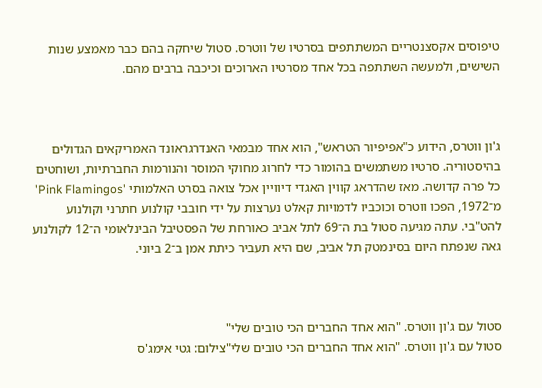טיפוסים אקסצנטריים המשתתפים בסרטיו של ווטרס. סטול שיחקה בהם כבר מאמצע שנות השישים, ולמעשה השתתפה בכל אחד מסרטיו הארוכים וכיכבה ברבים מהם.



ג'ון ווטרס, הידוע כ"אפיפיור הטראש", הוא אחד מבמאי האנדרגראונד האמריקאים הגדולים בהיסטוריה. סרטיו משתמשים בהומור כדי לחרוג מחוקי המוסר והנורמות החברתיות, ושוחטים כל פרה קדושה. מאז שהדראג קווין האגדי דיוויין אכל צואה בסרט האלמותי 'Pink Flamingos' מ־1972, הפכו ווטרס וכוכביו לדמויות קאלט נערצות על ידי חובבי קולנוע חתרני וקולנוע להט"בי. עתה מגיעה סטול בת ה־69 לתל אביב כאורחת של הפסטיבל הבינלאומי ה־12 לקולנוע גאה שנפתח היום בסינמטק תל אביב, שם היא תעביר כיתת אמן ב־2 ביוני.



סטול עם ג'ון ווטרס. "הוא אחד החברים הכי טובים שלי"
סטול עם ג'ון ווטרס. "הוא אחד החברים הכי טובים שלי"צילום: גטי אימג'ס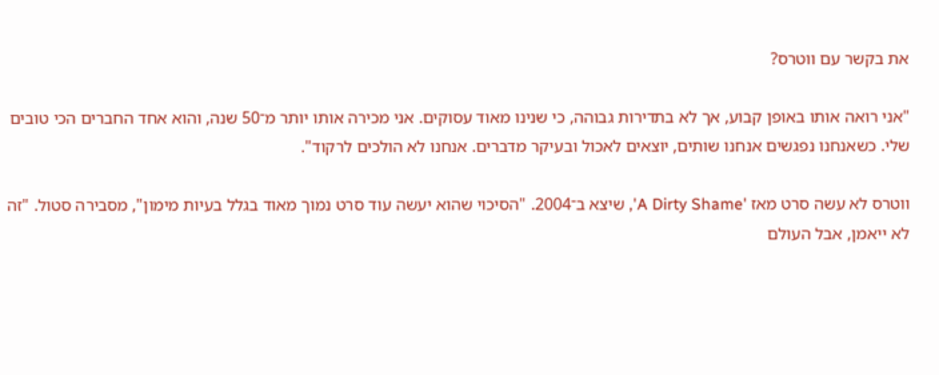את בקשר עם ווטרס?

"אני רואה אותו באופן קבוע, אך לא בתדירות גבוהה, כי שנינו מאוד עסוקים. אני מכירה אותו יותר מ־50 שנה, והוא אחד החברים הכי טובים שלי. כשאנחנו נפגשים אנחנו שותים, יוצאים לאכול ובעיקר מדברים. אנחנו לא הולכים לרקוד".

ווטרס לא עשה סרט מאז 'A Dirty Shame', שיצא ב־2004. "הסיכוי שהוא יעשה עוד סרט נמוך מאוד בגלל בעיות מימון", מסבירה סטול. "זה לא ייאמן, אבל העולם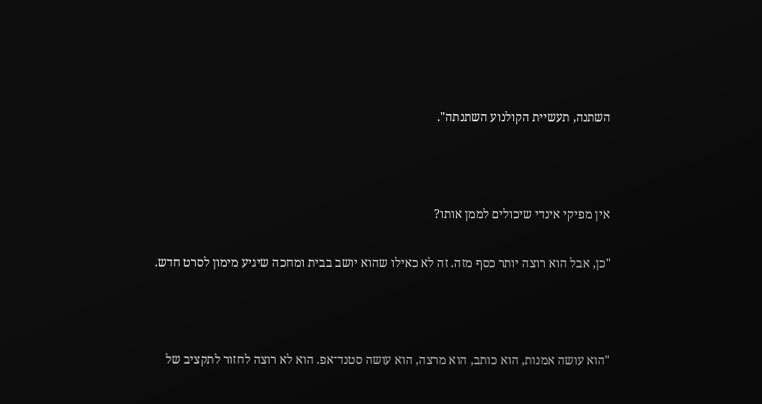השתנה, תעשיית הקולנוע השתנתה".



אין מפיקי אינדי שיכולים לממן אותו?

"כן, אבל הוא רוצה יותר כסף מזה. זה לא כאילו שהוא יושב בבית ומחכה שיגיע מימון לסרט חדש.



"הוא עושה אמנות, הוא כותב, הוא מרצה, הוא עושה סטנד־אפ. הוא לא רוצה לחזור לתקציב של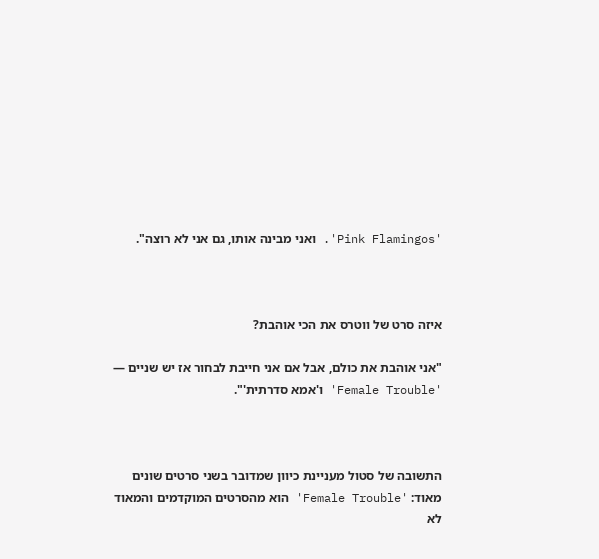'Pink Flamingos'. ואני מבינה אותו, גם אני לא רוצה".



איזה סרט של ווטרס את הכי אוהבת?

"אני אוהבת את כולם, אבל אם אני חייבת לבחור אז יש שניים — 'Female Trouble' ו'אמא סדרתית'".



התשובה של סטול מעניינת כיוון שמדובר בשני סרטים שונים מאוד: 'Female Trouble' הוא מהסרטים המוקדמים והמאוד לא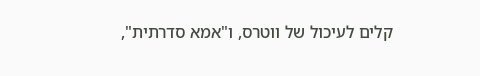קלים לעיכול של ווטרס, ו"אמא סדרתית",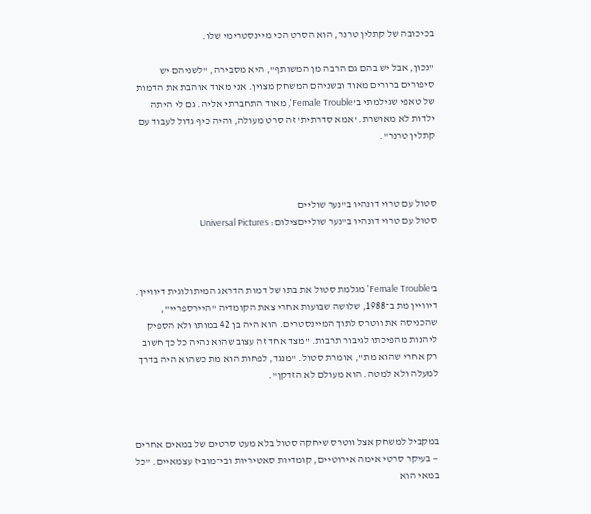בכיכובה של קתלין טרנר, הוא הסרט הכי מיינסטרימי שלו.

"נכון, אבל יש בהם גם הרבה מן המשותף", היא מסבירה, "לשניהם יש סיפורים ברורים מאוד ובשניהם המשחק מצוין. אני מאוד אוהבת את הדמות של טאפי שגילמתי ב'Female Trouble', מאוד התחברתי אליה. גם לי היתה ילדות לא מאושרת. 'אמא סדרתית' זה סרט מעולה, והיה כיף גדול לעבוד עם קתלין טרנר".



סטול עם טרוי דונהיו ב"נער שוליים
סטול עם טרוי דונהיו ב"נער שולייםצילום: Universal Pictures



ב'Female Trouble' מגלמת סטול את בתו של דמות הדראג המיתולוגית דיוויין. דיוויין מת ב־1988, שלושה שבועות אחרי צאת הקומדיה "היירספריי", שהכניסה את ווטרס לתוך המיינסטרים. הוא היה בן 42 במותו ולא הספיק ליהנות מהפיכתו לגיבור תרבות. "מצד אחד זה עצוב שהוא נהיה כל כך חשוב רק אחרי שהוא מת", אומרת סטול. "מנגד, לפחות הוא מת כשהוא היה בדרך למעלה ולא למטה. הוא מעולם לא הזדקן".



במקביל למשחק אצל ווטרס שיחקה סטול בלא מעט סרטים של במאים אחרים — בעיקר סרטי אימה אירוטיים, קומדיות סאטיריות ובי־מוביז עצמאיים. "כל במאי הוא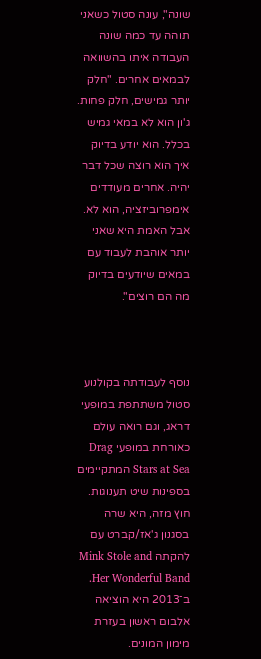שונה", עונה סטול כשאני תוהה עד כמה שונה העבודה איתו בהשוואה לבמאים אחרים. "חלק יותר גמישים, חלק פחות. ג'ון הוא לא במאי גמיש בכלל. הוא יודע בדיוק איך הוא רוצה שכל דבר יהיה. אחרים מעודדים אימפרוביזציה, הוא לא. אבל האמת היא שאני יותר אוהבת לעבוד עם במאים שיודעים בדיוק מה הם רוצים".



נוסף לעבודתה בקולנוע סטול משתתפת במופעי דראג, וגם רואה עולם כאורחת במופעי Drag Stars at Sea המתקיימים בספינות שיט תענוגות. חוץ מזה, היא שרה בסגנון ג'אז/קברט עם להקתה Mink Stole and Her Wonderful Band. ב־2013 היא הוציאה אלבום ראשון בעזרת מימון המונים.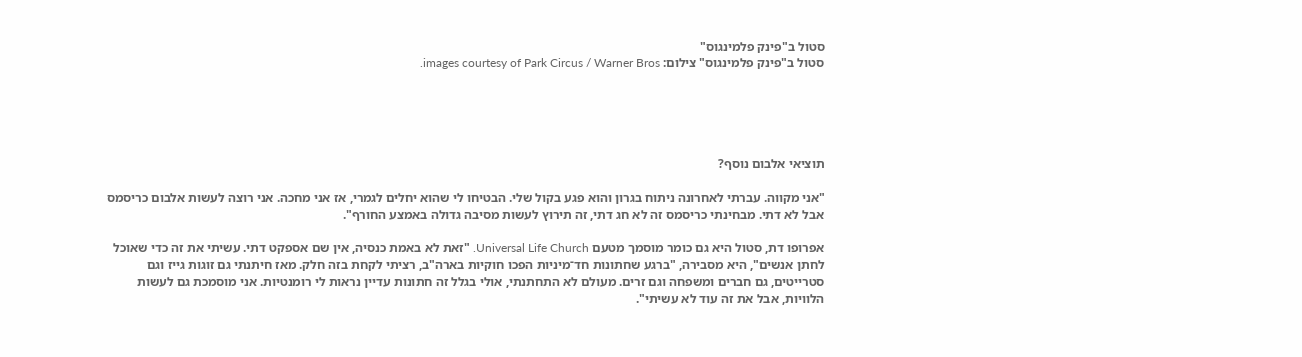סטול ב"פינק פלמינגוס"
סטול ב"פינק פלמינגוס" צילום: images courtesy of Park Circus / Warner Bros.





תוציאי אלבום נוסף?

"אני מקווה. עברתי לאחרונה ניתוח בגרון והוא פגע בקול שלי. הבטיחו לי שהוא יחלים לגמרי, אז אני מחכה. אני רוצה לעשות אלבום כריסמס אבל לא דתי. מבחינתי כריסמס זה לא חג דתי, זה תירוץ לעשות מסיבה גדולה באמצע החורף".

אפרופו דת, סטול היא גם כומר מוסמך מטעם Universal Life Church. "זאת לא באמת כנסיה, אין שם אספקט דתי. עשיתי את זה כדי שאוכל לחתן אנשים", היא מסבירה, "ברגע שחתונות חד־מיניות הפכו חוקיות בארה"ב, רציתי לקחת בזה חלק. מאז חיתנתי גם זוגות גייז וגם סטרייטים, גם חברים ומשפחה וגם זרים. מעולם לא התחתנתי, אולי בגלל זה חתונות עדיין נראות לי רומנטיות. אני מוסמכת גם לעשות הלוויות, אבל את זה עוד לא עשיתי".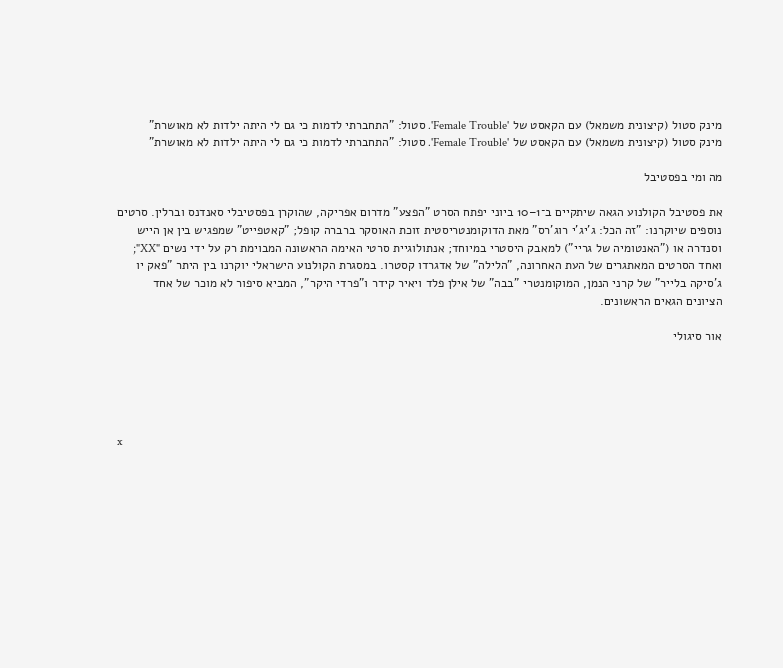מינק סטול (קיצונית משמאל) עם הקאסט של 'Female Trouble'. סטול: "התחברתי לדמות כי גם לי היתה ילדות לא מאושרת"
מינק סטול (קיצונית משמאל) עם הקאסט של 'Female Trouble'. סטול: "התחברתי לדמות כי גם לי היתה ילדות לא מאושרת"

מה ומי בפסטיבל

את פסטיבל הקולנוע הגאה שיתקיים ב־1–10 ביוני יפתח הסרט "הפצע" מדרום אפריקה, שהוקרן בפסטיבלי סאנדנס וברלין. סרטים נוספים שיוקרנו: "זה הכל: ג'יג'י רוג'רס" מאת הדוקומנטריסטית זוכת האוסקר ברברה קופל; "קאטפייט" שמפגיש בין אן הייש וסנדרה או ("האנטומיה של גריי") למאבק היסטרי במיוחד; אנתולוגיית סרטי האימה הראשונה המבוימת רק על ידי נשים "XX"; ואחד הסרטים המאתגרים של העת האחרונה, "הלילה" של אדגרדו קסטרו. במסגרת הקולנוע הישראלי יוקרנו בין היתר "פאק יו ג'סיקה בלייר" של קרני הנמן, המוקומנטרי "בבה" של אילן פלד ויאיר קידר ו"פרדי היקר", המביא סיפור לא מוכר של אחד הציונים הגאים הראשונים.

אור סיגולי





x